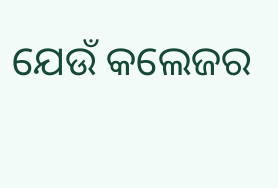ଯେଉଁ କଲେଜର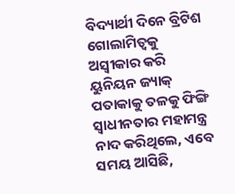ବିଦ୍ୟାର୍ଥୀ ଦିନେ ବ୍ରିଟିଶ ଗୋଲାମିତ୍ୱକୁ ଅସ୍ୱୀକାର କରି ୟୁନିୟନ ଜ୍ୟାକ୍ ପତାକାକୁ ତଳକୁ ଫିଙ୍ଗି ସ୍ୱାଧୀନତାର ମହାମନ୍ତ୍ର ନାଦ କରିଥିଲେ, ଏବେ ସମୟ ଆସିଛି,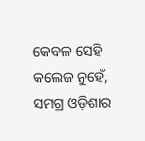କେବଳ ସେହି କଲେଜ ନୁହେଁ, ସମଗ୍ର ଓଡ଼ିଶାର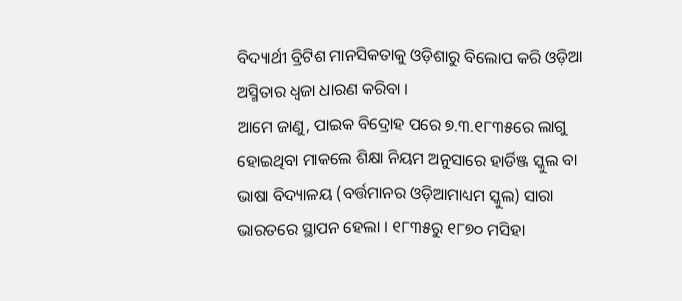ବିଦ୍ୟାର୍ଥୀ ବ୍ରିଟିଶ ମାନସିକତାକୁ ଓଡ଼ିଶାରୁ ବିଲୋପ କରି ଓଡ଼ିଆ ଅସ୍ମିତାର ଧ୍ୱଜା ଧାରଣ କରିବା ।
ଆମେ ଜାଣୁ, ପାଇକ ବିଦ୍ରୋହ ପରେ ୭.୩.୧୮୩୫ରେ ଲାଗୁ ହୋଇଥିବା ମାକଲେ ଶିକ୍ଷା ନିୟମ ଅନୁସାରେ ହାର୍ଡିଞ୍ଜ ସ୍କୁଲ ବା ଭାଷା ବିଦ୍ୟାଳୟ (ବର୍ତ୍ତମାନର ଓଡ଼ିଆମାଧ୍ୟମ ସ୍କୁଲ) ସାରା ଭାରତରେ ସ୍ଥାପନ ହେଲା । ୧୮୩୫ରୁ ୧୮୭୦ ମସିହା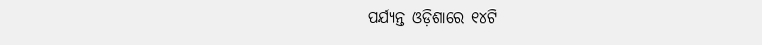ପର୍ଯ୍ୟନ୍ତ ଓଡ଼ିଶାରେ ୧୪ଟି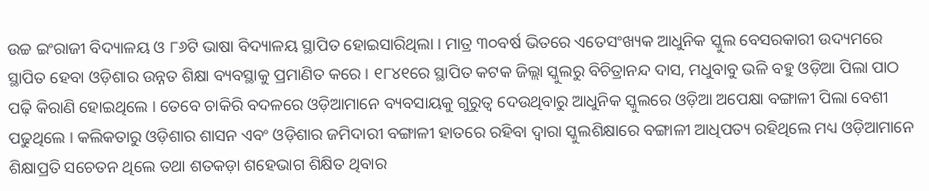ଉଚ୍ଚ ଇଂରାଜୀ ବିଦ୍ୟାଳୟ ଓ ୮୬ଟି ଭାଷା ବିଦ୍ୟାଳୟ ସ୍ଥାପିତ ହୋଇସାରିଥିଲା । ମାତ୍ର ୩୦ବର୍ଷ ଭିତରେ ଏତେସଂଖ୍ୟକ ଆଧୁନିକ ସ୍କୁଲ ବେସରକାରୀ ଉଦ୍ୟମରେ ସ୍ଥାପିତ ହେବା ଓଡ଼ିଶାର ଉନ୍ନତ ଶିକ୍ଷା ବ୍ୟବସ୍ଥାକୁ ପ୍ରମାଣିତ କରେ । ୧୮୪୧ରେ ସ୍ଥାପିତ କଟକ ଜିଲ୍ଲା ସ୍କୁଲରୁ ବିଚିତ୍ରାନନ୍ଦ ଦାସ, ମଧୁବାବୁ ଭଳି ବହୁ ଓଡ଼ିଆ ପିଲା ପାଠ ପଢ଼ି କିରାଣି ହୋଇଥିଲେ । ତେବେ ଚାକିରି ବଦଳରେ ଓଡ଼ିଆମାନେ ବ୍ୟବସାୟକୁ ଗୁରୁତ୍ୱ ଦେଉଥିବାରୁ ଆଧୁନିକ ସ୍କୁଲରେ ଓଡ଼ିଆ ଅପେକ୍ଷା ବଙ୍ଗାଳୀ ପିଲା ବେଶୀ ପଢୁଥିଲେ । କଲିକତାରୁ ଓଡ଼ିଶାର ଶାସନ ଏବଂ ଓଡ଼ିଶାର ଜମିଦାରୀ ବଙ୍ଗାଳୀ ହାତରେ ରହିବା ଦ୍ୱାରା ସ୍କୁଲଶିକ୍ଷାରେ ବଙ୍ଗାଳୀ ଆଧିପତ୍ୟ ରହିଥିଲେ ମଧ୍ୟ ଓଡ଼ିଆମାନେ ଶିକ୍ଷାପ୍ରତି ସଚେତନ ଥିଲେ ତଥା ଶତକଡ଼ା ଶହେଭାଗ ଶିକ୍ଷିତ ଥିବାର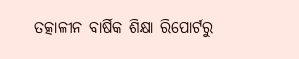ତତ୍କାଳୀନ ବାର୍ଷିକ ଶିକ୍ଷା ରିପୋର୍ଟରୁ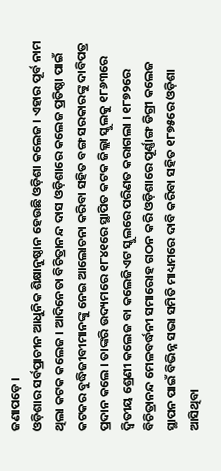ଜଣାପଡ଼େ ।
ଓଡ଼ିଶାର ସର୍ବପ୍ରାଚୀନ ଆଧୁନିକ ଶିକ୍ଷାନୁଷ୍ଠାନ ହେଉଛି ଓଡ଼ିଶା କଲେଜ । ଏହାର ପୂର୍ବ ନାମ ଥିଲା କଟକ କଲେଜ । ଆଦିନେତା ବିଚିତ୍ରାନନ୍ଦ ଦାସ ଓଡ଼ିଶାରେ କଲେଜ ପ୍ରତିଷ୍ଠା ପାଇଁ କଟକର ବୁଦ୍ଧିଜୀବୀମାନଙ୍କୁ ନେଇ ଆଲୋଚନା କରିବା ସହିତ ବଙ୍ଗ ସରକାରଙ୍କୁ ଦାବିପତ୍ର ପ୍ରଦାନ କଲେ । ତାଙ୍କରି ଉଦ୍ୟମରେ ୧୮୪୧ରେ ସ୍ଥାପିତ କଟକ ଜିଲ୍ଲା ସ୍କୁଲକୁ ୧୮୬୩ରେ ଦ୍ୱିତୀୟ ଶ୍ରେଣୀ କଲେଜ ବା କଲେଜିଏଟ ସ୍କୁଲରେ ପରିଣତ କରାଗଲା । ୧୮୭୨ରେ ବିଚିତ୍ରାନନ୍ଦ ମେଳବର୍ଦ୍ଧନୀ ସମାରୋହ ଗଠନ କରି ଓଡ଼ିଶାରେ ପୂର୍ଣ୍ଣାଙ୍ଗ ଡିଗ୍ରୀ କଲେଜ ସ୍ଥାପନ ପାଇଁ ବିଭିନ୍ନ ସଭା ସମିତି ମାଧ୍ୟମରେ ଦାବି କରିବା ସହିତ ୧୮୭୫ରେ ଓଡ଼ିଶା ଆସିଥିବା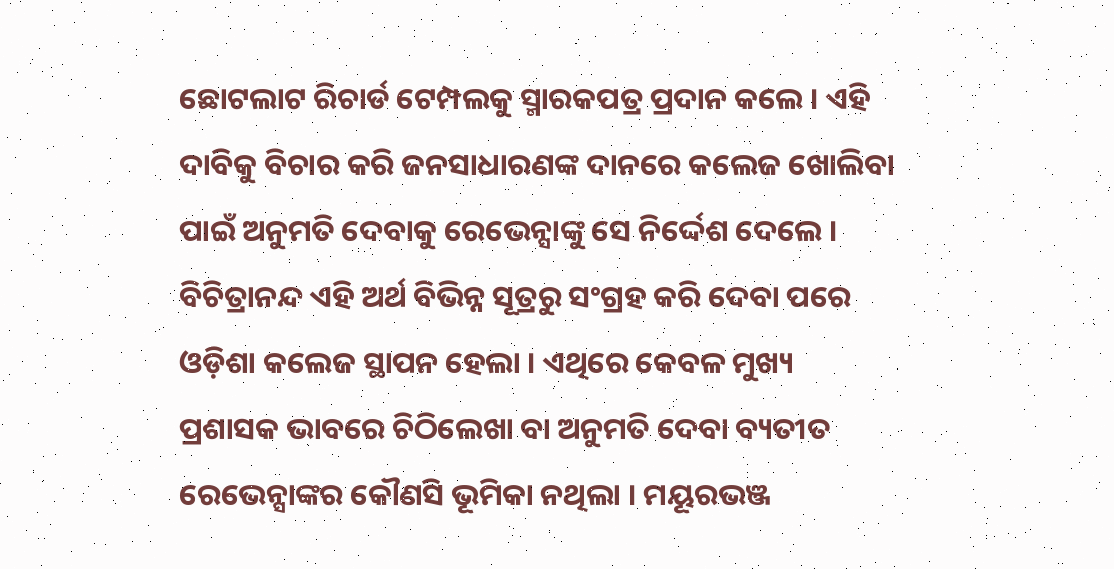ଛୋଟଲାଟ ରିଚାର୍ଡ ଟେମ୍ପଲକୁ ସ୍ମାରକପତ୍ର ପ୍ରଦାନ କଲେ । ଏହି ଦାବିକୁ ବିଚାର କରି ଜନସାଧାରଣଙ୍କ ଦାନରେ କଲେଜ ଖୋଲିବା ପାଇଁ ଅନୁମତି ଦେବାକୁ ରେଭେନ୍ସାଙ୍କୁ ସେ ନିର୍ଦ୍ଦେଶ ଦେଲେ । ବିଚିତ୍ରାନନ୍ଦ ଏହି ଅର୍ଥ ବିଭିନ୍ନ ସୂତ୍ରରୁ ସଂଗ୍ରହ କରି ଦେବା ପରେ ଓଡ଼ିଶା କଲେଜ ସ୍ଥାପନ ହେଲା । ଏଥିରେ କେବଳ ମୁଖ୍ୟ ପ୍ରଶାସକ ଭାବରେ ଚିଠିଲେଖା ବା ଅନୁମତି ଦେବା ବ୍ୟତୀତ ରେଭେନ୍ସାଙ୍କର କୌଣସି ଭୂମିକା ନଥିଲା । ମୟୂରଭଞ୍ଜ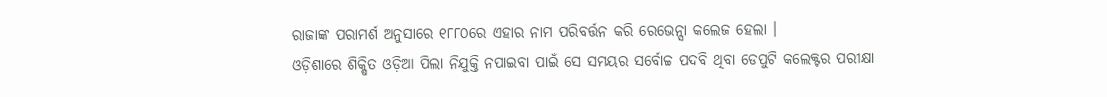ରାଜାଙ୍କ ପରାମର୍ଶ ଅନୁସାରେ ୧୮୮୦ରେ ଏହାର ନାମ ପରିବର୍ତ୍ତନ କରି ରେଭେନ୍ସା କଲେଜ ହେଲା ।
ଓଡ଼ିଶାରେ ଶିକ୍ଷିତ ଓଡ଼ିଆ ପିଲା ନିଯୁକ୍ତି ନପାଇବା ପାଇଁ ସେ ସମୟର ସର୍ବୋଚ୍ଚ ପଦବି ଥିବା ଡେପୁଟି କଲେକ୍ଟର ପରୀକ୍ଷା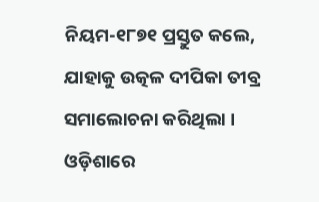ନିୟମ-୧୮୭୧ ପ୍ରସ୍ତୁତ କଲେ, ଯାହାକୁ ଉତ୍କଳ ଦୀପିକା ତୀବ୍ର ସମାଲୋଚନା କରିଥିଲା । ଓଡ଼ିଶାରେ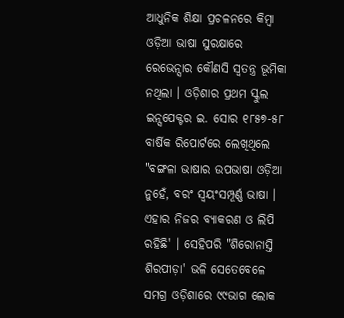ଆଧୁନିକ ଶିକ୍ଷା ପ୍ରଚଳନରେ କିମ୍ବା ଓଡ଼ିଆ ଭାଷା ସୁରକ୍ଷାରେ ରେଭେନ୍ସାର କୌଣସି ସ୍ୱତନ୍ତ୍ର ଭୂମିକା ନଥିଲା । ଓଡ଼ିଶାର ପ୍ରଥମ ସ୍କୁଲ ଇନ୍ସପେକ୍ଟର ଇ. ସୋର ୧୮୫୭-୫୮ ବାର୍ଷିକ ରିପୋର୍ଟରେ ଲେଖିଥିଲେ "ବଙ୍ଗଳା ଭାଷାର ଉପଭାଷା ଓଡ଼ିଆ ନୁହେଁ, ବରଂ ସ୍ୱୟଂସମ୍ପୂର୍ଣ୍ଣ ଭାଷା । ଏହାର ନିଜର ବ୍ୟାକରଣ ଓ ଲିପି ରହିଛି' । ସେହିପରି "ଶିରୋନାସ୍ତି ଶିରପୀଡ଼ା' ଭଳି ସେତେବେଳେ ସମଗ୍ର ଓଡ଼ିଶାରେ ୯୯ଭାଗ ଲୋକ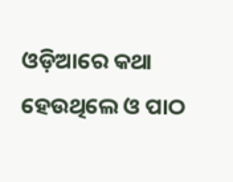ଓଡ଼ିଆରେ କଥା ହେଉଥିଲେ ଓ ପାଠ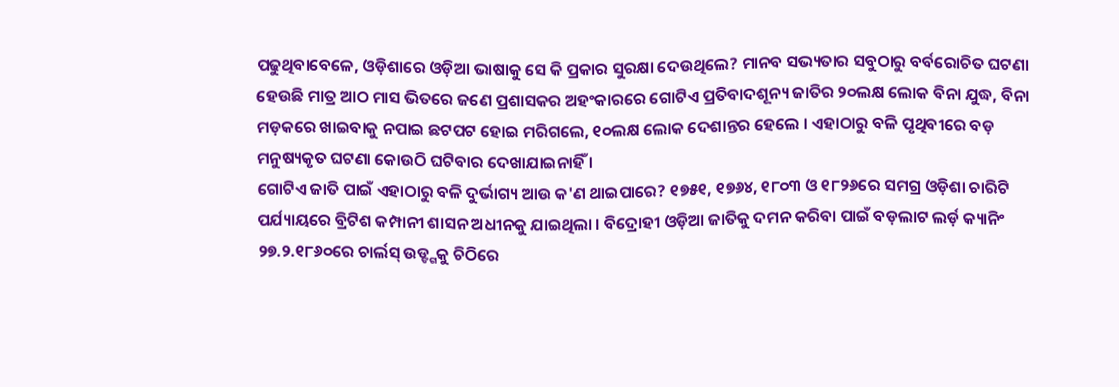ପଢୁଥିବାବେଳେ, ଓଡ଼ିଶାରେ ଓଡ଼ିଆ ଭାଷାକୁ ସେ କି ପ୍ରକାର ସୁରକ୍ଷା ଦେଉଥିଲେ? ମାନବ ସଭ୍ୟତାର ସବୁଠାରୁ ବର୍ବରୋଚିତ ଘଟଣା ହେଉଛି ମାତ୍ର ଆଠ ମାସ ଭିତରେ ଜଣେ ପ୍ରଶାସକର ଅହଂକାରରେ ଗୋଟିଏ ପ୍ରତିବାଦଶୂନ୍ୟ ଜାତିର ୨୦ଲକ୍ଷ ଲୋକ ବିନା ଯୁଦ୍ଧ, ବିନା ମଡ଼କରେ ଖାଇବାକୁ ନପାଇ ଛଟପଟ ହୋଇ ମରିଗଲେ, ୧୦ଲକ୍ଷ ଲୋକ ଦେଶାନ୍ତର ହେଲେ । ଏହାଠାରୁ ବଳି ପୃଥିବୀରେ ବଡ଼ ମନୁଷ୍ୟକୃତ ଘଟଣା କୋଉଠି ଘଟିବାର ଦେଖାଯାଇନାହିଁ ।
ଗୋଟିଏ ଜାତି ପାଇଁ ଏହାଠାରୁ ବଳି ଦୁର୍ଭାଗ୍ୟ ଆଉ କ'ଣ ଥାଇପାରେ? ୧୭୫୧, ୧୭୬୪, ୧୮୦୩ ଓ ୧୮୨୬ରେ ସମଗ୍ର ଓଡ଼ିଶା ଚାରିଟି ପର୍ଯ୍ୟାୟରେ ବ୍ରିଟିଶ କମ୍ପାନୀ ଶାସନ ଅଧୀନକୁ ଯାଇଥିଲା । ବିଦ୍ରୋହୀ ଓଡ଼ିଆ ଜାତିକୁ ଦମନ କରିବା ପାଇଁ ବଡ଼ଲାଟ ଲର୍ଡ଼ କ୍ୟାନିଂ ୨୭.୨.୧୮୬୦ରେ ଚାର୍ଲସ୍ ଉଡ୍ଙ୍ଗକୁ ଚିଠିରେ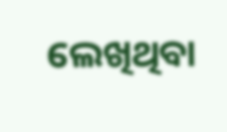ଲେଖିଥିବା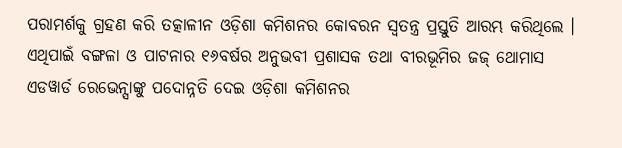ପରାମର୍ଶକୁ ଗ୍ରହଣ କରି ତତ୍କାଳୀନ ଓଡ଼ିଶା କମିଶନର କୋବରନ ସ୍ୱତନ୍ତ୍ର ପ୍ରସ୍ତୁତି ଆରମ୍ଭ କରିଥିଲେ । ଏଥିପାଇଁ ବଙ୍ଗଳା ଓ ପାଟନାର ୧୬ବର୍ଷର ଅନୁଭବୀ ପ୍ରଶାସକ ତଥା ବୀରଭୂମିର ଜଜ୍ ଥୋମାସ ଏଡୱାର୍ଡ ରେଭେନ୍ସାଙ୍କୁ ପଦୋନ୍ନତି ଦେଇ ଓଡ଼ିଶା କମିଶନର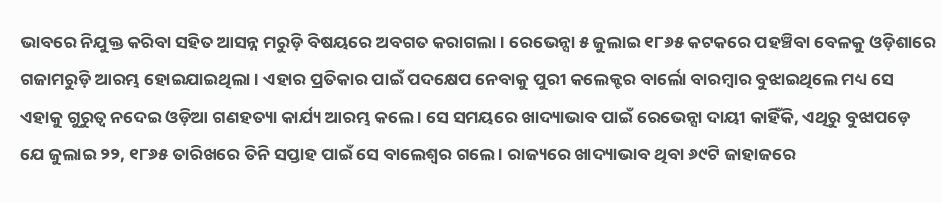ଭାବରେ ନିଯୁକ୍ତ କରିବା ସହିତ ଆସନ୍ନ ମରୁଡ଼ି ବିଷୟରେ ଅବଗତ କରାଗଲା । ରେଭେନ୍ସା ୫ ଜୁଲାଇ ୧୮୬୫ କଟକରେ ପହଞ୍ଚିବା ବେଳକୁ ଓଡ଼ିଶାରେ ଗଜାମରୁଡ଼ି ଆରମ୍ଭ ହୋଇଯାଇଥିଲା । ଏହାର ପ୍ରତିକାର ପାଇଁ ପଦକ୍ଷେପ ନେବାକୁ ପୁରୀ କଲେକ୍ଟର ବାର୍ଲୋ ବାରମ୍ବାର ବୁଝାଇଥିଲେ ମଧ୍ୟ ସେ ଏହାକୁ ଗୁରୁତ୍ୱ ନଦେଇ ଓଡ଼ିଆ ଗଣହତ୍ୟା କାର୍ଯ୍ୟ ଆରମ୍ଭ କଲେ । ସେ ସମୟରେ ଖାଦ୍ୟାଭାବ ପାଇଁ ରେଭେନ୍ସା ଦାୟୀ କାହିଁକି, ଏଥିରୁ ବୁଝାପଡ଼େ ଯେ ଜୁଲାଇ ୨୨, ୧୮୬୫ ତାରିଖରେ ତିନି ସପ୍ତାହ ପାଇଁ ସେ ବାଲେଶ୍ୱର ଗଲେ । ରାଜ୍ୟରେ ଖାଦ୍ୟାଭାବ ଥିବା ୬୯ଟି ଜାହାଜରେ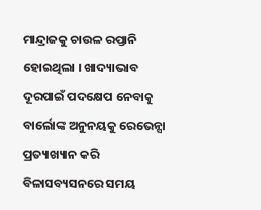ମାନ୍ଦ୍ରାଜକୁ ଚାଉଳ ରପ୍ତାନି ହୋଇଥିଲା । ଖାଦ୍ୟାଭାବ ଦୂରପାଇଁ ପଦକ୍ଷେପ ନେବାକୁ ବାର୍ଲୋଙ୍କ ଅନୁନୟକୁ ରେଭେନ୍ସା ପ୍ରତ୍ୟାଖ୍ୟାନ କରି ବିଳାସବ୍ୟସନରେ ସମୟ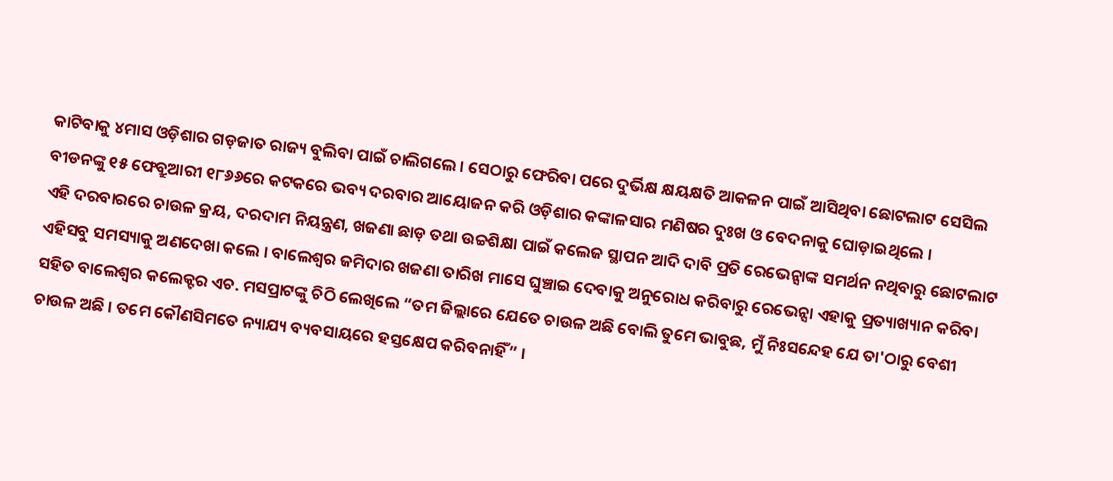କାଟିବାକୁ ୪ମାସ ଓଡ଼ିଶାର ଗଡ଼ଜାତ ରାଜ୍ୟ ବୁଲିବା ପାଇଁ ଚାଲିଗଲେ । ସେଠାରୁ ଫେରିବା ପରେ ଦୁର୍ଭିକ୍ଷ କ୍ଷୟକ୍ଷତି ଆକଳନ ପାଇଁ ଆସିଥିବା ଛୋଟଲାଟ ସେସିଲ ବୀଡନଙ୍କୁ ୧୫ ଫେବ୍ରୁଆରୀ ୧୮୬୬ରେ କଟକରେ ଭବ୍ୟ ଦରବାର ଆୟୋଜନ କରି ଓଡ଼ିଶାର କଙ୍କାଳସାର ମଣିଷର ଦୁଃଖ ଓ ବେଦନାକୁ ଘୋଡ଼ାଇଥିଲେ ।
ଏହି ଦରବାରରେ ଚାଉଳ କ୍ରୟ, ଦରଦାମ ନିୟନ୍ତ୍ରଣ, ଖଜଣା ଛାଡ଼ ତଥା ଉଚ୍ଚଶିକ୍ଷା ପାଇଁ କଲେଜ ସ୍ଥାପନ ଆଦି ଦାବି ପ୍ରତି ରେଭେନ୍ସାଙ୍କ ସମର୍ଥନ ନଥିବାରୁ ଛୋଟଲାଟ ଏହିସବୁ ସମସ୍ୟାକୁ ଅଣଦେଖା କଲେ । ବାଲେଶ୍ୱର ଜମିଦାର ଖଜଣା ତାରିଖ ମାସେ ଘୁଞ୍ଚାଇ ଦେବାକୁ ଅନୁରୋଧ କରିବାରୁ ରେଭେନ୍ସା ଏହାକୁ ପ୍ରତ୍ୟାଖ୍ୟାନ କରିବା ସହିତ ବାଲେଶ୍ୱର କଲେକ୍ଟର ଏଚ. ମସପ୍ରାଟଙ୍କୁ ଚିଠି ଲେଖିଲେ “ତମ ଜିଲ୍ଲାରେ ଯେତେ ଚାଉଳ ଅଛି ବୋଲି ତୁମେ ଭାବୁଛ, ମୁଁ ନିଃସନ୍ଦେହ ଯେ ତା'ଠାରୁ ବେଶୀ ଚାଉଳ ଅଛି । ତମେ କୌଣସିମତେ ନ୍ୟାଯ୍ୟ ବ୍ୟବସାୟରେ ହସ୍ତକ୍ଷେପ କରିବନାହିଁ” ।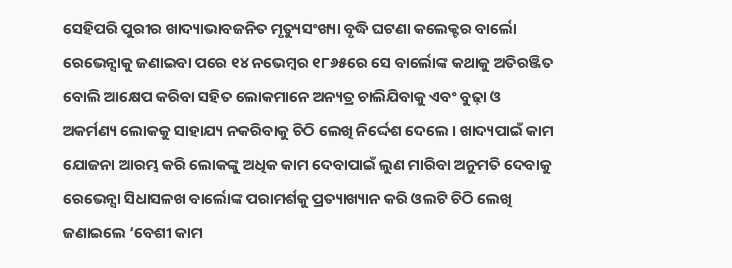ସେହିପରି ପୁରୀର ଖାଦ୍ୟାଭାବଜନିତ ମୃତ୍ୟୁସଂଖ୍ୟା ବୃଦ୍ଧି ଘଟଣା କଲେକ୍ଟର ବାର୍ଲୋ ରେଭେନ୍ସାକୁ ଜଣାଇବା ପରେ ୧୪ ନଭେମ୍ବର ୧୮୬୫ରେ ସେ ବାର୍ଲୋଙ୍କ କଥାକୁ ଅତିରଞ୍ଜିତ ବୋଲି ଆକ୍ଷେପ କରିବା ସହିତ ଲୋକମାନେ ଅନ୍ୟତ୍ର ଚାଲିଯିବାକୁ ଏବଂ ବୁଢ଼ା ଓ ଅକର୍ମଣ୍ୟ ଲୋକକୁ ସାହାଯ୍ୟ ନକରିବାକୁ ଚିଠି ଲେଖି ନିର୍ଦ୍ଦେଶ ଦେଲେ । ଖାଦ୍ୟପାଇଁ କାମ ଯୋଜନା ଆରମ୍ଭ କରି ଲୋକଙ୍କୁ ଅଧିକ କାମ ଦେବାପାଇଁ ଲୁଣ ମାରିବା ଅନୁମତି ଦେବାକୁ ରେଭେନ୍ସା ସିଧାସଳଖ ବାର୍ଲୋଙ୍କ ପରାମର୍ଶକୁ ପ୍ରତ୍ୟାଖ୍ୟାନ କରି ଓଲଟି ଚିଠି ଲେଖି ଜଣାଇଲେ ‘ବେଶୀ କାମ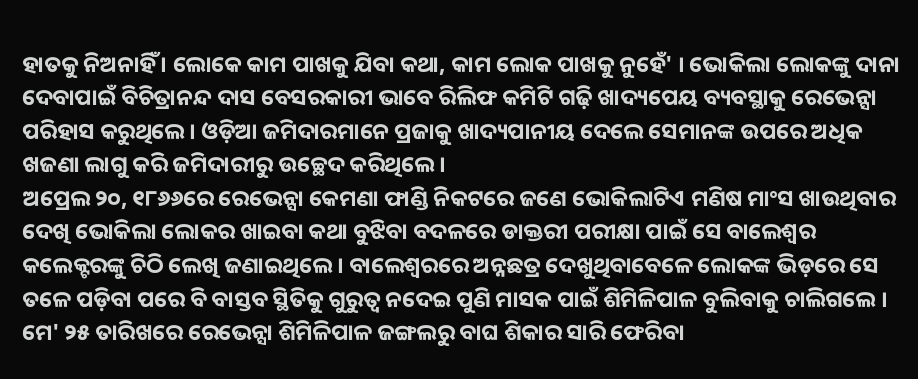ହାତକୁ ନିଅନାହିଁ । ଲୋକେ କାମ ପାଖକୁ ଯିବା କଥା, କାମ ଲୋକ ପାଖକୁ ନୁହେଁ' । ଭୋକିଲା ଲୋକଙ୍କୁ ଦାନା ଦେବାପାଇଁ ବିଚିତ୍ରାନନ୍ଦ ଦାସ ବେସରକାରୀ ଭାବେ ରିଲିଫ କମିଟି ଗଢ଼ି ଖାଦ୍ୟପେୟ ବ୍ୟବସ୍ଥାକୁ ରେଭେନ୍ସା ପରିହାସ କରୁଥିଲେ । ଓଡ଼ିଆ ଜମିଦାରମାନେ ପ୍ରଜାକୁ ଖାଦ୍ୟପାନୀୟ ଦେଲେ ସେମାନଙ୍କ ଉପରେ ଅଧିକ ଖଜଣା ଲାଗୁ କରି ଜମିଦାରୀରୁ ଉଚ୍ଛେଦ କରିଥିଲେ ।
ଅପ୍ରେଲ ୨୦, ୧୮୬୬ରେ ରେଭେନ୍ସା କେମଣା ଫାଣ୍ଡି ନିକଟରେ ଜଣେ ଭୋକିଲାଟିଏ ମଣିଷ ମାଂସ ଖାଉଥିବାର ଦେଖି ଭୋକିଲା ଲୋକର ଖାଇବା କଥା ବୁଝିବା ବଦଳରେ ଡାକ୍ତରୀ ପରୀକ୍ଷା ପାଇଁ ସେ ବାଲେଶ୍ୱର କଲେକ୍ଟରଙ୍କୁ ଚିଠି ଲେଖି ଜଣାଇଥିଲେ । ବାଲେଶ୍ୱରରେ ଅନ୍ନଛତ୍ର ଦେଖୁଥିବାବେଳେ ଲୋକଙ୍କ ଭିଡ଼ରେ ସେ ତଳେ ପଡ଼ିବା ପରେ ବି ବାସ୍ତବ ସ୍ଥିତିକୁ ଗୁରୁତ୍ୱ ନଦେଇ ପୁଣି ମାସକ ପାଇଁ ଶିମିଳିପାଳ ବୁଲିବାକୁ ଚାଲିଗଲେ । ମେ' ୨୫ ତାରିଖରେ ରେଭେନ୍ସା ଶିମିଳିପାଳ ଜଙ୍ଗଲରୁ ବାଘ ଶିକାର ସାରି ଫେରିବା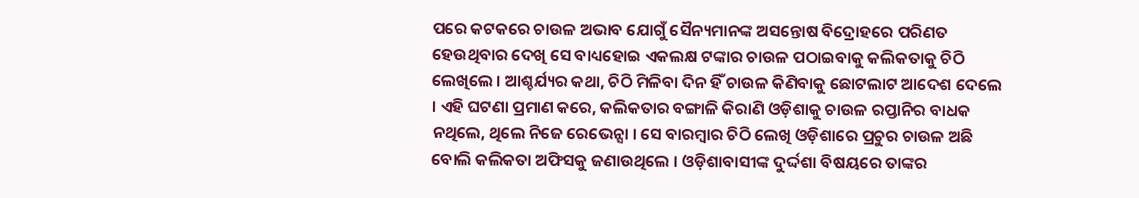ପରେ କଟକରେ ଚାଉଳ ଅଭାବ ଯୋଗୁଁ ସୈନ୍ୟମାନଙ୍କ ଅସନ୍ତୋଷ ବିଦ୍ରୋହରେ ପରିଣତ ହେଉଥିବାର ଦେଖି ସେ ବାଧ୍ୟହୋଇ ଏକଲକ୍ଷ ଟଙ୍କାର ଚାଉଳ ପଠାଇବାକୁ କଲିକତାକୁ ଚିଠି ଲେଖିଲେ । ଆଶ୍ଚର୍ଯ୍ୟର କଥା, ଚିଠି ମିଳିବା ଦିନ ହିଁ ଚାଉଳ କିଣିବାକୁ ଛୋଟଲାଟ ଆଦେଶ ଦେଲେ । ଏହି ଘଟଣା ପ୍ରମାଣ କରେ, କଲିକତାର ବଙ୍ଗାଳି କିରାଣି ଓଡ଼ିଶାକୁ ଚାଉଳ ରପ୍ତାନିର ବାଧକ ନଥିଲେ, ଥିଲେ ନିଜେ ରେଭେନ୍ସା । ସେ ବାରମ୍ବାର ଚିଠି ଲେଖି ଓଡ଼ିଶାରେ ପ୍ରଚୁର ଚାଉଳ ଅଛି ବୋଲି କଲିକତା ଅଫିସକୁ ଜଣାଉଥିଲେ । ଓଡ଼ିଶାବାସୀଙ୍କ ଦୁର୍ଦ୍ଦଶା ବିଷୟରେ ତାଙ୍କର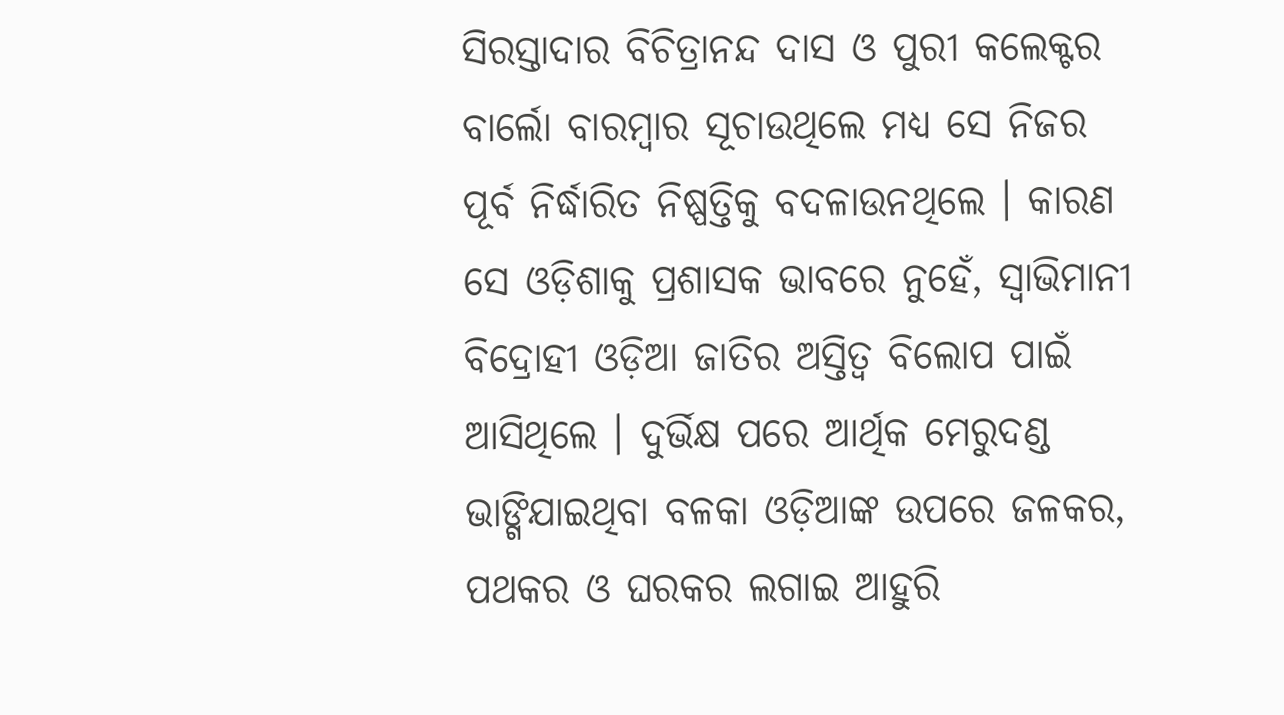ସିରସ୍ତାଦାର ବିଚିତ୍ରାନନ୍ଦ ଦାସ ଓ ପୁରୀ କଲେକ୍ଟର ବାର୍ଲୋ ବାରମ୍ବାର ସୂଚାଉଥିଲେ ମଧ୍ୟ ସେ ନିଜର ପୂର୍ବ ନିର୍ଦ୍ଧାରିତ ନିଷ୍ପତ୍ତିକୁ ବଦଳାଉନଥିଲେ । କାରଣ ସେ ଓଡ଼ିଶାକୁ ପ୍ରଶାସକ ଭାବରେ ନୁହେଁ, ସ୍ୱାଭିମାନୀ ବିଦ୍ରୋହୀ ଓଡ଼ିଆ ଜାତିର ଅସ୍ତିତ୍ୱ ବିଲୋପ ପାଇଁ ଆସିଥିଲେ । ଦୁର୍ଭିକ୍ଷ ପରେ ଆର୍ଥିକ ମେରୁଦଣ୍ଡ ଭାଙ୍ଗିଯାଇଥିବା ବଳକା ଓଡ଼ିଆଙ୍କ ଉପରେ ଜଳକର, ପଥକର ଓ ଘରକର ଲଗାଇ ଆହୁରି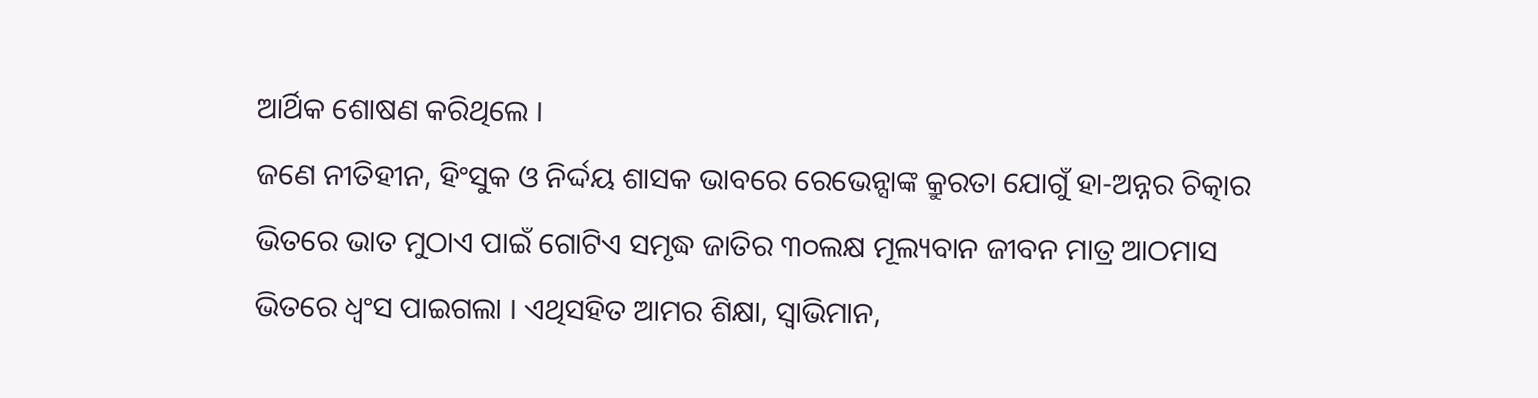ଆର୍ଥିକ ଶୋଷଣ କରିଥିଲେ ।
ଜଣେ ନୀତିହୀନ, ହିଂସୁକ ଓ ନିର୍ଦ୍ଦୟ ଶାସକ ଭାବରେ ରେଭେନ୍ସାଙ୍କ କ୍ରୁରତା ଯୋଗୁଁ ହା-ଅନ୍ନର ଚିତ୍କାର ଭିତରେ ଭାତ ମୁଠାଏ ପାଇଁ ଗୋଟିଏ ସମୃଦ୍ଧ ଜାତିର ୩୦ଲକ୍ଷ ମୂଲ୍ୟବାନ ଜୀବନ ମାତ୍ର ଆଠମାସ ଭିତରେ ଧ୍ୱଂସ ପାଇଗଲା । ଏଥିସହିତ ଆମର ଶିକ୍ଷା, ସ୍ୱାଭିମାନ,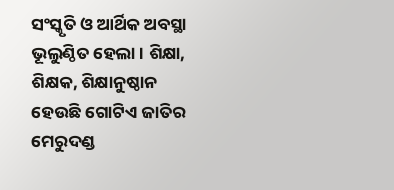ସଂସ୍କୃତି ଓ ଆର୍ଥିକ ଅବସ୍ଥା ଭୂଲୁଣ୍ଠିତ ହେଲା । ଶିକ୍ଷା, ଶିକ୍ଷକ, ଶିକ୍ଷାନୁଷ୍ଠାନ ହେଉଛି ଗୋଟିଏ ଜାତିର ମେରୁଦଣ୍ଡ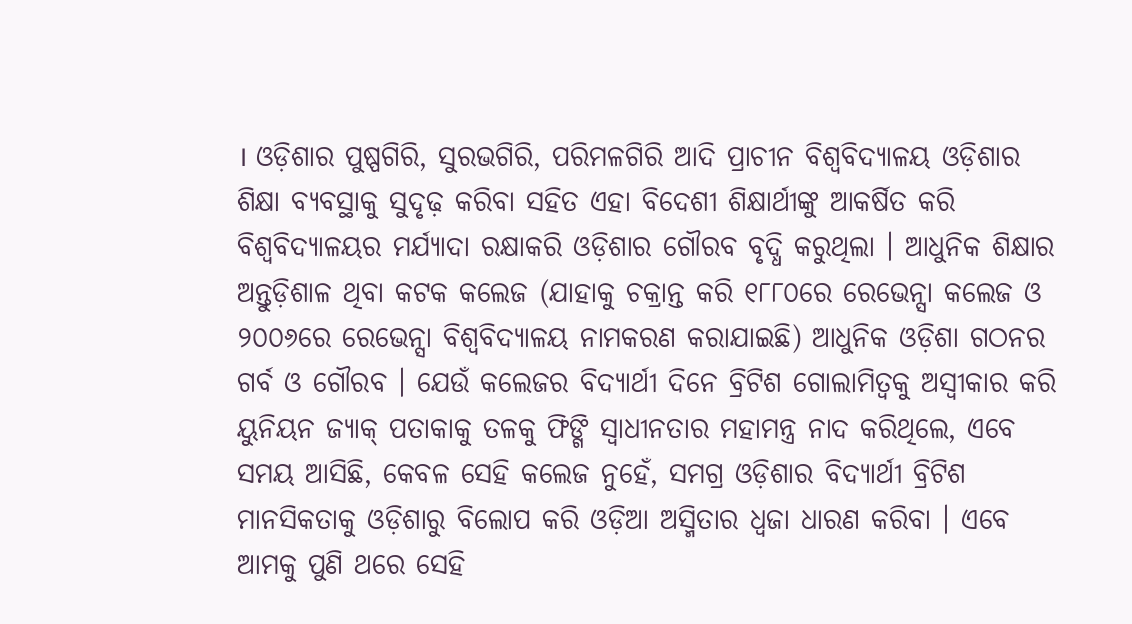। ଓଡ଼ିଶାର ପୁଷ୍ପଗିରି, ସୁରଭଗିରି, ପରିମଳଗିରି ଆଦି ପ୍ରାଚୀନ ବିଶ୍ୱବିଦ୍ୟାଳୟ ଓଡ଼ିଶାର ଶିକ୍ଷା ବ୍ୟବସ୍ଥାକୁ ସୁଦୃଢ଼ କରିବା ସହିତ ଏହା ବିଦେଶୀ ଶିକ୍ଷାର୍ଥୀଙ୍କୁ ଆକର୍ଷିତ କରି ବିଶ୍ୱବିଦ୍ୟାଳୟର ମର୍ଯ୍ୟାଦା ରକ୍ଷାକରି ଓଡ଼ିଶାର ଗୌରବ ବୃଦ୍ଧି କରୁଥିଲା । ଆଧୁନିକ ଶିକ୍ଷାର ଅନ୍ତୁଡ଼ିଶାଳ ଥିବା କଟକ କଲେଜ (ଯାହାକୁ ଚକ୍ରାନ୍ତ କରି ୧୮୮୦ରେ ରେଭେନ୍ସା କଲେଜ ଓ ୨୦୦୬ରେ ରେଭେନ୍ସା ବିଶ୍ୱବିଦ୍ୟାଳୟ ନାମକରଣ କରାଯାଇଛି) ଆଧୁନିକ ଓଡ଼ିଶା ଗଠନର ଗର୍ବ ଓ ଗୌରବ । ଯେଉଁ କଲେଜର ବିଦ୍ୟାର୍ଥୀ ଦିନେ ବ୍ରିଟିଶ ଗୋଲାମିତ୍ୱକୁ ଅସ୍ୱୀକାର କରି ୟୁନିୟନ ଜ୍ୟାକ୍ ପତାକାକୁ ତଳକୁ ଫିଙ୍ଗି ସ୍ୱାଧୀନତାର ମହାମନ୍ତ୍ର ନାଦ କରିଥିଲେ, ଏବେ ସମୟ ଆସିଛି, କେବଳ ସେହି କଲେଜ ନୁହେଁ, ସମଗ୍ର ଓଡ଼ିଶାର ବିଦ୍ୟାର୍ଥୀ ବ୍ରିଟିଶ ମାନସିକତାକୁ ଓଡ଼ିଶାରୁ ବିଲୋପ କରି ଓଡ଼ିଆ ଅସ୍ମିତାର ଧ୍ୱଜା ଧାରଣ କରିବା । ଏବେ ଆମକୁ ପୁଣି ଥରେ ସେହି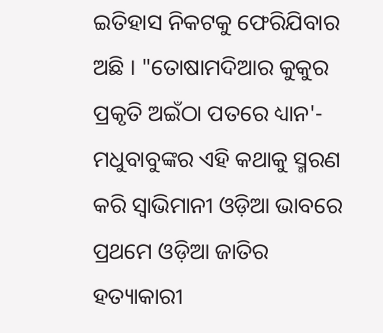ଇତିହାସ ନିକଟକୁ ଫେରିଯିବାର ଅଛି । "ତୋଷାମଦିଆର କୁକୁର ପ୍ରକୃତି ଅଇଁଠା ପତରେ ଧ୍ୟାନ'- ମଧୁବାବୁଙ୍କର ଏହି କଥାକୁ ସ୍ମରଣ କରି ସ୍ୱାଭିମାନୀ ଓଡ଼ିଆ ଭାବରେ ପ୍ରଥମେ ଓଡ଼ିଆ ଜାତିର ହତ୍ୟାକାରୀ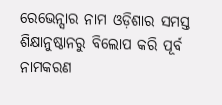ରେଭେନ୍ସାର ନାମ ଓଡ଼ିଶାର ସମସ୍ତ ଶିକ୍ଷାନୁଷ୍ଠାନରୁ ବିଲୋପ କରି ପୂର୍ବ ନାମକରଣ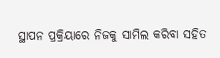ସ୍ଥାପନ ପ୍ରକ୍ରିୟାରେ ନିଜକୁ ସାମିଲ କରିବା ସହିତ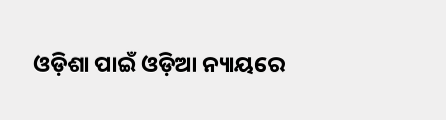ଓଡ଼ିଶା ପାଇଁ ଓଡ଼ିଆ ନ୍ୟାୟରେ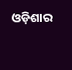ଓଡ଼ିଶାର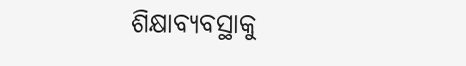ଶିକ୍ଷାବ୍ୟବସ୍ଥାକୁ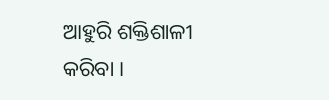ଆହୁରି ଶକ୍ତିଶାଳୀ କରିବା ।